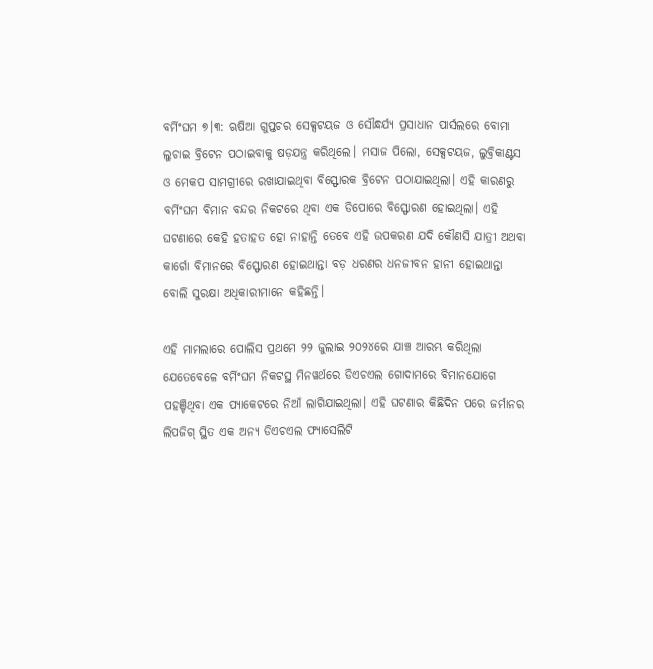ବର୍ମିଂଘମ ୭।୩: ଋଷିଆ ଗୁପ୍ତଚର ସେକ୍ସଟୟଜ ଓ ସୌନ୍ଧର୍ଯ୍ୟ ପ୍ରସାଧାନ ପାର୍ସଲରେ ବୋମା ଲୁଚାଇ ବ୍ରିଟେନ ପଠାଇବାକୁ ଷଡ଼ଯନ୍ତ୍ର କରିଥିଲେ। ମସାଜ ପିଲୋ, ସେକ୍ସଟୟଜ, ଲୁବ୍ରିକାଣ୍ଟସ ଓ ମେକପ ସାମଗ୍ରୀରେ ରଖାଯାଇଥିବା ବିସ୍ଫୋରକ ବ୍ରିଟେନ ପଠାଯାଇଥିଲା। ଏହି କାରଣରୁ ବର୍ମିଂଘମ ବିମାନ ବନ୍ଦର ନିକଟରେ ଥିବା ଏକ ଡିପୋରେ ବିସ୍ଫୋରଣ ହୋଇଥିଲା। ଏହି ଘଟଣାରେ କେହି ହତାହତ ହୋ ନାହାନ୍ତି ତେବେ ଏହି ଉପକରଣ ଯଦି କୌଣସି ଯାତ୍ରୀ ଅଥବା କାର୍ଗୋ ବିମାନରେ ବିସ୍ଫୋରଣ ହୋଇଥାନ୍ତା ବଡ଼ ଧରଣର ଧନଜୀବନ ହାନୀ ହୋଇଥାନ୍ତା ବୋଲି ସୁରକ୍ଷା ଅଧିକାରୀମାନେ କହିଛନ୍ତି।

ଏହି ମାମଲାରେ ପୋଲିସ ପ୍ରଥମେ ୨୨ ଜୁଲାଇ ୨୦୨୪ରେ ଯାଞ୍ଚ ଆରମ୍ଭ କରିଥିଲା ଯେତେବେଳେ ବର୍ମିଂଘମ ନିକଟସ୍ଥ ମିନୱର୍ଥରେ ଡିଏଚଏଲ ଗୋଦାମରେ ବିମାନଯୋଗେ ପହଞ୍ଚିଥିବା ଏକ ପ୍ୟାକେଟରେ ନିଆଁ ଲାଗିଯାଇଥିଲା। ଏହି ଘଟଣାର କିଛିଦିନ ପରେ ଜର୍ମାନର ଲିପଜିଗ୍ ସ୍ଥିତ ଏକ ଅନ୍ୟ ଡିଏଚଏଲ ଫ୍ୟାସେଲିଟି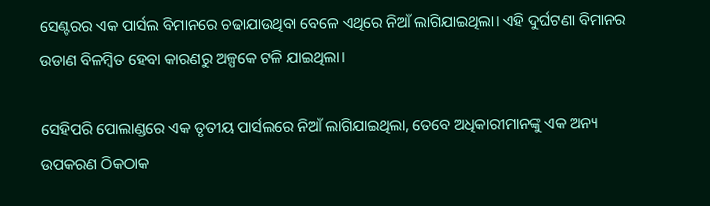ସେଣ୍ଟରର ଏକ ପାର୍ସଲ ବିମାନରେ ଚଢାଯାଉଥିବା ବେଳେ ଏଥିରେ ନିଆଁ ଲାଗିଯାଇଥିଲା। ଏହି ଦୁର୍ଘଟଣା ବିମାନର ଉଡାଣ ବିଳମ୍ବିତ ହେବା କାରଣରୁ ଅଳ୍ପକେ ଟଳି ଯାଇଥିଲା।

ସେହିପରି ପୋଲାଣ୍ଡରେ ଏକ ତୃତୀୟ ପାର୍ସଲରେ ନିଆଁ ଲାଗିଯାଇଥିଲା, ତେବେ ଅଧିକାରୀମାନଙ୍କୁ ଏକ ଅନ୍ୟ ଉପକରଣ ଠିକଠାକ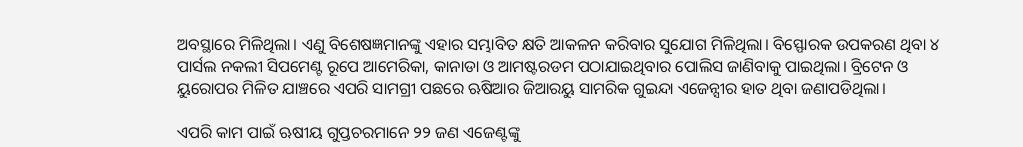ଅବସ୍ଥାରେ ମିଳିଥିଲା। ଏଣୁ ବିଶେଷଜ୍ଞମାନଙ୍କୁ ଏହାର ସମ୍ଭାବିତ କ୍ଷତି ଆକଳନ କରିବାର ସୁଯୋଗ ମିଳିଥିଲା। ବିସ୍ଫୋରକ ଉପକରଣ ଥିବା ୪ ପାର୍ସଲ ନକଲୀ ସିପମେଣ୍ଟ ରୂପେ ଆମେରିକା, କାନାଡା ଓ ଆମଷ୍ଟରଡମ ପଠାଯାଇଥିବାର ପୋଲିସ ଜାଣିବାକୁ ପାଇଥିଲା। ବ୍ରିଟେନ ଓ ୟୁରୋପର ମିଳିତ ଯାଞ୍ଚରେ ଏପରି ସାମଗ୍ରୀ ପଛରେ ଋଷିଆର ଜିଆରୟୁ ସାମରିକ ଗୁଇନ୍ଦା ଏଜେନ୍ସୀର ହାତ ଥିବା ଜଣାପଡିଥିଲା।

ଏପରି କାମ ପାଇଁ ଋଷୀୟ ଗୁପ୍ତଚରମାନେ ୨୨ ଜଣ ଏଜେଣ୍ଟଙ୍କୁ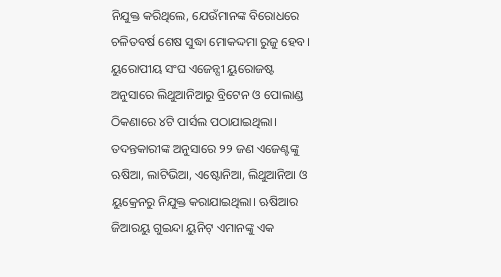ନିଯୁକ୍ତ କରିଥିଲେ, ଯେଉଁମାନଙ୍କ ବିରୋଧରେ ଚଳିତବର୍ଷ ଶେଷ ସୁଦ୍ଧା ମୋକଦ୍ଦମା ରୁଜୁ ହେବ। ୟୁରୋପୀୟ ସଂଘ ଏଜେନ୍ସୀ ୟୁରୋଜଷ୍ଟ ଅନୁସାରେ ଲିଥୁଆନିଆରୁ ବ୍ରିଟେନ ଓ ପୋଲାଣ୍ଡ ଠିକଣାରେ ୪ଟି ପାର୍ସଲ ପଠାଯାଇଥିଲା। ତଦନ୍ତକାରୀଙ୍କ ଅନୁସାରେ ୨୨ ଜଣ ଏଜେଣ୍ଟଙ୍କୁ ଋଷିଆ, ଲାଟିଭିଆ, ଏଷ୍ଟୋନିଆ, ଲିଥୁଆନିଆ ଓ ୟୁକ୍ରେନରୁ ନିଯୁକ୍ତ କରାଯାଇଥିଲା। ଋଷିଆର ଜିଆରୟୁ ଗୁଇନ୍ଦା ୟୁନିଟ୍ ଏମାନଙ୍କୁ ଏକ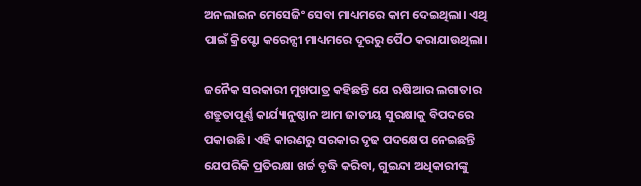ଅନଲାଇନ ମେସେଜିଂ ସେବା ମାଧ୍ୟମରେ କାମ ଦେଇଥିଲା। ଏଥି ପାଇଁ କ୍ରିପ୍ଟୋ କରେନ୍ସୀ ମାଧ୍ୟମରେ ଦୂରରୁ ପୈଠ କରାଯାଉଥିଲା।

ଜନୈକ ସରକାରୀ ମୁଖପାତ୍ର କହିଛନ୍ତି ଯେ ଋଷିଆର ଲଗାତାର ଶତ୍ରୁତାପୂର୍ଣ୍ଣ କାର୍ଯ୍ୟାନୁଷ୍ଠାନ ଆମ ଜାତୀୟ ସୁରକ୍ଷାକୁ ବିପଦରେ ପକାଉଛି। ଏହି କାରଣରୁ ସରକାର ଦୃଢ ପଦକ୍ଷେପ ନେଇଛନ୍ତି ଯେପରିକି ପ୍ରତିରକ୍ଷା ଖର୍ଚ୍ଚ ବୃଦ୍ଧି କରିବା, ଗୁଇନ୍ଦା ଅଧିକାରୀଙ୍କୁ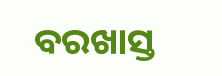ବରଖାସ୍ତ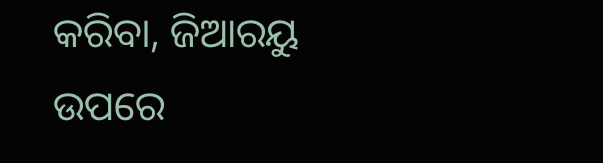କରିବା, ଜିଆରୟୁ ଉପରେ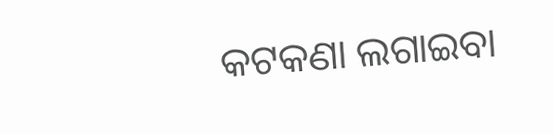କଟକଣା ଲଗାଇବା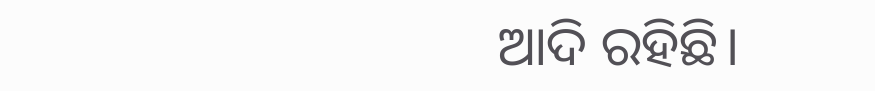ଆଦି ରହିଛି।